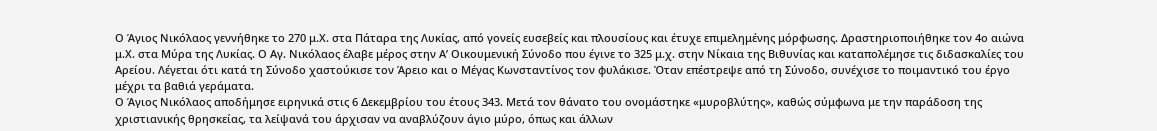Ο Άγιος Νικόλαος γεννήθηκε το 270 μ.Χ. στα Πάταρα της Λυκίας, από γονείς ευσεβείς και πλουσίους και έτυχε επιμελημένης μόρφωσης. Δραστηριοποιήθηκε τον 4ο αιώνα μ.Χ. στα Μύρα της Λυκίας. Ο Αγ. Νικόλαος έλαβε μέρος στην Α’ Οικουμενική Σύνοδο που έγινε το 325 μ.χ. στην Νίκαια της Βιθυνίας και καταπολέμησε τις διδασκαλίες του Αρείου. Λέγεται ότι κατά τη Σύνοδο χαστούκισε τον Άρειο και ο Μέγας Κωνσταντίνος τον φυλάκισε. Όταν επέστρεψε από τη Σύνοδο, συνέχισε το ποιμαντικό του έργο μέχρι τα βαθιά γεράματα.
Ο Άγιος Νικόλαος αποδήμησε ειρηνικά στις 6 Δεκεμβρίου του έτους 343. Μετά τον θάνατο του ονομάστηκε «μυροβλύτης», καθώς σύμφωνα με την παράδοση της χριστιανικής θρησκείας, τα λείψανά του άρχισαν να αναβλύζουν άγιο μύρο, όπως και άλλων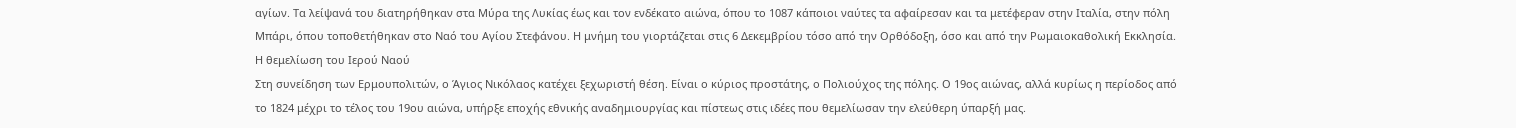αγίων. Τα λείψανά του διατηρήθηκαν στα Μύρα της Λυκίας έως και τον ενδέκατο αιώνα, όπου το 1087 κάποιοι ναύτες τα αφαίρεσαν και τα μετέφεραν στην Ιταλία, στην πόλη Μπάρι, όπου τοποθετήθηκαν στο Ναό του Αγίου Στεφάνου. Η μνήμη του γιορτάζεται στις 6 Δεκεμβρίου τόσο από την Ορθόδοξη, όσο και από την Ρωμαιοκαθολική Εκκλησία.
Η θεμελίωση του Ιερού Ναού
Στη συνείδηση των Ερμουπολιτών, ο Άγιος Νικόλαος κατέχει ξεχωριστή θέση. Είναι ο κύριος προστάτης, ο Πολιούχος της πόλης. Ο 19ος αιώνας, αλλά κυρίως η περίοδος από το 1824 μέχρι το τέλος του 19ου αιώνα, υπήρξε εποχής εθνικής αναδημιουργίας και πίστεως στις ιδέες που θεμελίωσαν την ελεύθερη ύπαρξή μας.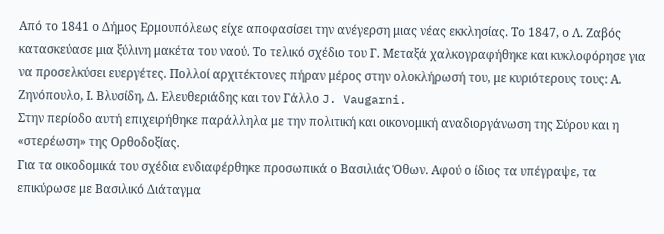Από το 1841 ο Δήμος Ερμουπόλεως είχε αποφασίσει την ανέγερση μιας νέας εκκλησίας. Το 1847, ο Λ. Ζαβός κατασκεύασε μια ξύλινη μακέτα του ναού. Το τελικό σχέδιο του Γ. Μεταξά χαλκογραφήθηκε και κυκλοφόρησε για να προσελκύσει ευεργέτες. Πολλοί αρχιτέκτονες πήραν μέρος στην ολοκλήρωσή του, με κυριότερους τους: Α. Ζηνόπουλο, Ι. Βλυσίδη, Δ. Ελευθεριάδης και τον Γάλλο J. Vaugarni.
Στην περίοδο αυτή επιχειρήθηκε παράλληλα με την πολιτική και οικονομική αναδιοργάνωση της Σύρου και η «στερέωση» της Ορθοδοξίας.
Για τα οικοδομικά του σχέδια ενδιαφέρθηκε προσωπικά ο Βασιλιάς Όθων. Αφού ο ίδιος τα υπέγραψε, τα επικύρωσε με Βασιλικό Διάταγμα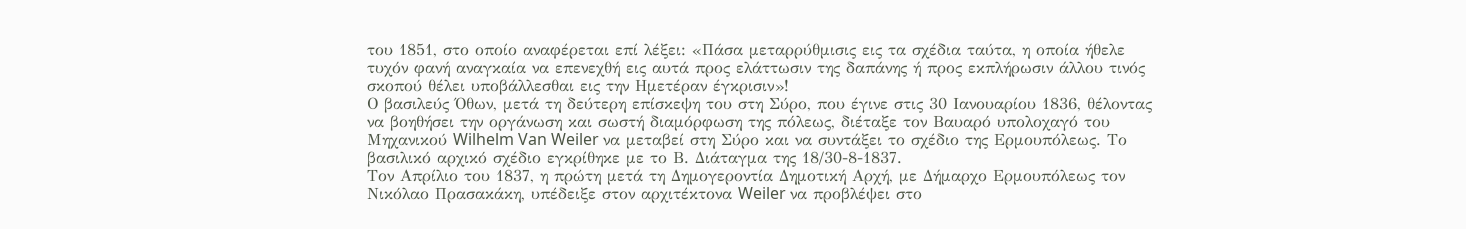του 1851, στο οποίο αναφέρεται επί λέξει: «Πάσα μεταρρύθμισις εις τα σχέδια ταύτα, η οποία ήθελε τυχόν φανή αναγκαία να επενεχθή εις αυτά προς ελάττωσιν της δαπάνης ή προς εκπλήρωσιν άλλου τινός σκοπού θέλει υποβάλλεσθαι εις την Ημετέραν έγκρισιν»!
Ο βασιλεύς Όθων, μετά τη δεύτερη επίσκεψη του στη Σύρο, που έγινε στις 30 Ιανουαρίου 1836, θέλοντας να βοηθήσει την οργάνωση και σωστή διαμόρφωση της πόλεως, διέταξε τον Βαυαρό υπολοχαγό του Μηχανικού Wilhelm Van Weiler να μεταβεί στη Σύρο και να συντάξει το σχέδιο της Ερμουπόλεως. Το βασιλικό αρχικό σχέδιο εγκρίθηκε με το Β. Διάταγμα της 18/30-8-1837.
Τον Απρίλιο του 1837, η πρώτη μετά τη Δημογεροντία Δημοτική Αρχή, με Δήμαρχο Ερμουπόλεως τον Νικόλαο Πρασακάκη, υπέδειξε στον αρχιτέκτονα Weiler να προβλέψει στο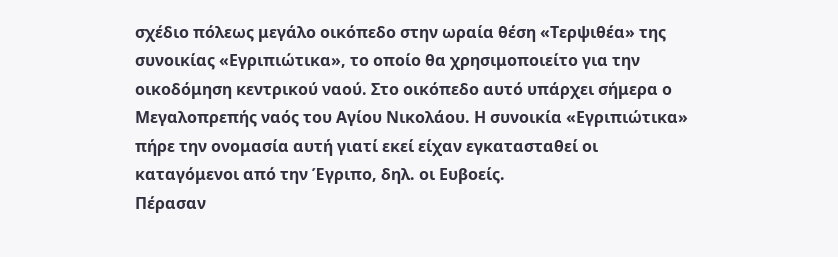σχέδιο πόλεως μεγάλο οικόπεδο στην ωραία θέση «Τερψιθέα» της συνοικίας «Εγριπιώτικα», το οποίο θα χρησιμοποιείτο για την οικοδόμηση κεντρικού ναού. Στο οικόπεδο αυτό υπάρχει σήμερα ο Μεγαλοπρεπής ναός του Αγίου Νικολάου. Η συνοικία «Εγριπιώτικα» πήρε την ονομασία αυτή γιατί εκεί είχαν εγκατασταθεί οι καταγόμενοι από την Έγριπο, δηλ. οι Ευβοείς.
Πέρασαν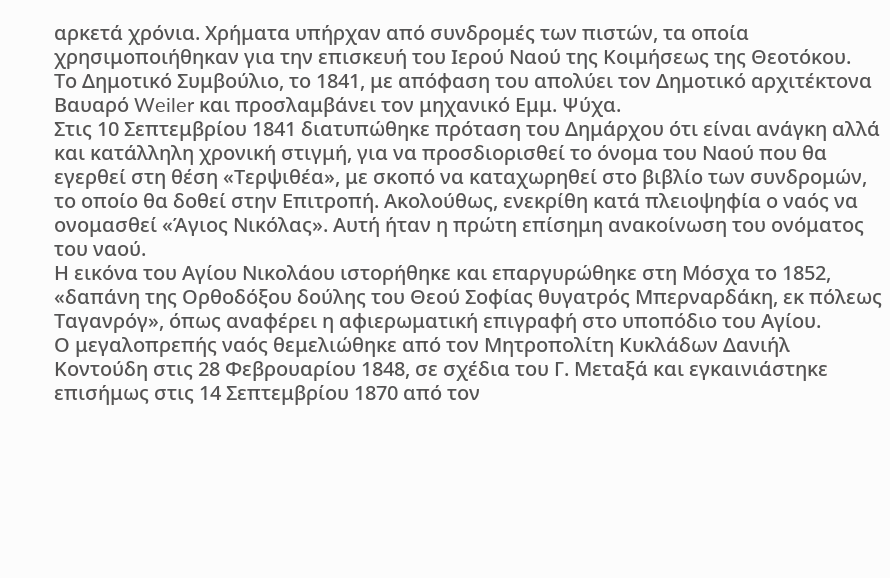αρκετά χρόνια. Χρήματα υπήρχαν από συνδρομές των πιστών, τα οποία χρησιμοποιήθηκαν για την επισκευή του Ιερού Ναού της Κοιμήσεως της Θεοτόκου.
Το Δημοτικό Συμβούλιο, το 1841, με απόφαση του απολύει τον Δημοτικό αρχιτέκτονα Βαυαρό Weiler και προσλαμβάνει τον μηχανικό Εμμ. Ψύχα.
Στις 10 Σεπτεμβρίου 1841 διατυπώθηκε πρόταση του Δημάρχου ότι είναι ανάγκη αλλά και κατάλληλη χρονική στιγμή, για να προσδιορισθεί το όνομα του Ναού που θα εγερθεί στη θέση «Τερψιθέα», με σκοπό να καταχωρηθεί στο βιβλίο των συνδρομών, το οποίο θα δοθεί στην Επιτροπή. Ακολούθως, ενεκρίθη κατά πλειοψηφία ο ναός να ονομασθεί «Άγιος Νικόλας». Αυτή ήταν η πρώτη επίσημη ανακοίνωση του ονόματος του ναού.
Η εικόνα του Αγίου Νικολάου ιστορήθηκε και επαργυρώθηκε στη Μόσχα το 1852, «δαπάνη της Ορθοδόξου δούλης του Θεού Σοφίας θυγατρός Μπερναρδάκη, εκ πόλεως Ταγανρόγ», όπως αναφέρει η αφιερωματική επιγραφή στο υποπόδιο του Αγίου.
Ο μεγαλοπρεπής ναός θεμελιώθηκε από τον Μητροπολίτη Κυκλάδων Δανιήλ Κοντούδη στις 28 Φεβρουαρίου 1848, σε σχέδια του Γ. Μεταξά και εγκαινιάστηκε επισήμως στις 14 Σεπτεμβρίου 1870 από τον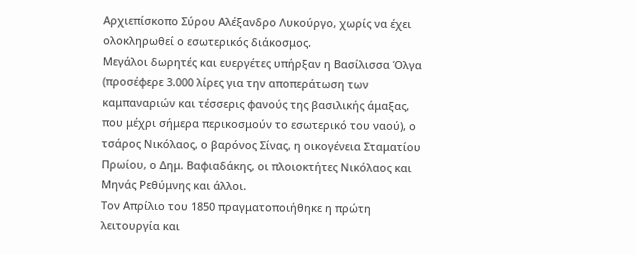Αρχιεπίσκοπο Σύρου Αλέξανδρο Λυκούργο, χωρίς να έχει ολοκληρωθεί ο εσωτερικός διάκοσμος.
Μεγάλοι δωρητές και ευεργέτες υπήρξαν η Βασίλισσα Όλγα (προσέφερε 3.000 λίρες για την αποπεράτωση των καμπαναριών και τέσσερις φανούς της βασιλικής άμαξας, που μέχρι σήμερα περικοσμούν το εσωτερικό του ναού), ο τσάρος Νικόλαος, ο βαρόνος Σίνας, η οικογένεια Σταματίου Πρωίου, ο Δημ. Βαφιαδάκης, οι πλοιοκτήτες Νικόλαος και Μηνάς Ρεθύμνης και άλλοι.
Τον Απρίλιο του 1850 πραγματοποιήθηκε η πρώτη λειτουργία και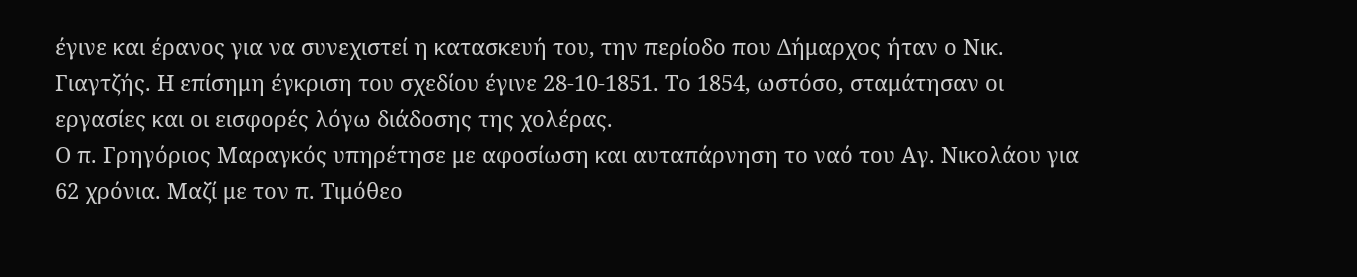έγινε και έρανος για να συνεχιστεί η κατασκευή του, την περίοδο που Δήμαρχος ήταν ο Νικ. Γιαγτζής. Η επίσημη έγκριση του σχεδίου έγινε 28-10-1851. Το 1854, ωστόσο, σταμάτησαν οι εργασίες και οι εισφορές λόγω διάδοσης της χολέρας.
Ο π. Γρηγόριος Μαραγκός υπηρέτησε με αφοσίωση και αυταπάρνηση το ναό του Αγ. Νικολάου για 62 χρόνια. Μαζί με τον π. Τιμόθεο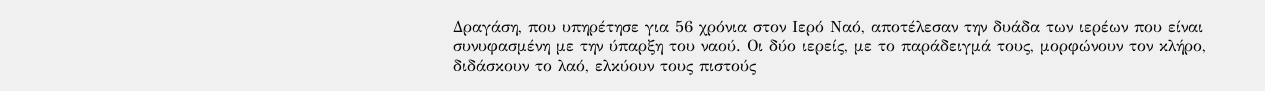Δραγάση, που υπηρέτησε για 56 χρόνια στον Ιερό Ναό, αποτέλεσαν την δυάδα των ιερέων που είναι συνυφασμένη με την ύπαρξη του ναού. Οι δύο ιερείς, με το παράδειγμά τους, μορφώνουν τον κλήρο, διδάσκουν το λαό, ελκύουν τους πιστούς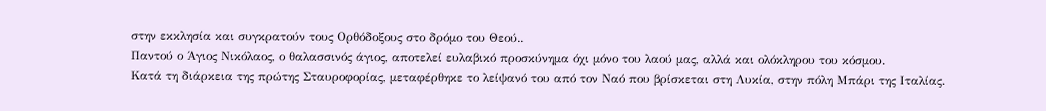στην εκκλησία και συγκρατούν τους Ορθόδοξους στο δρόμο του Θεού..
Παντού ο Άγιος Νικόλαος, ο θαλασσινός άγιος, αποτελεί ευλαβικό προσκύνημα όχι μόνο του λαού μας, αλλά και ολόκληρου του κόσμου.
Κατά τη διάρκεια της πρώτης Σταυροφορίας, μεταφέρθηκε το λείψανό του από τον Ναό που βρίσκεται στη Λυκία, στην πόλη Μπάρι της Ιταλίας.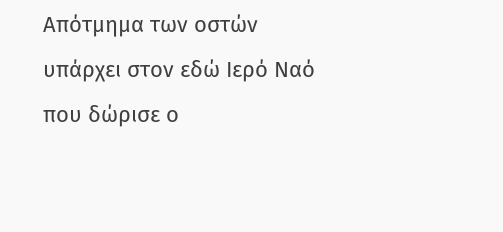Απότμημα των οστών υπάρχει στον εδώ Ιερό Ναό που δώρισε ο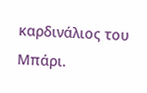καρδινάλιος του Μπάρι.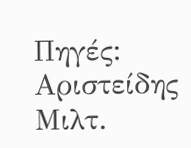Πηγές: Αριστείδης Μιλτ.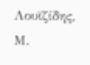Λουϊζίδης, Μ.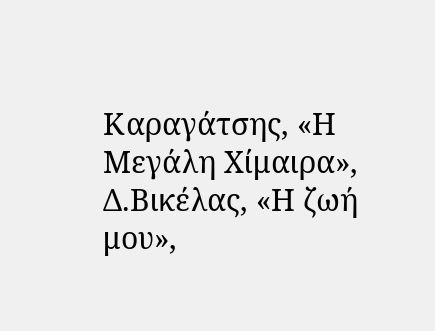Καραγάτσης, «Η Μεγάλη Χίμαιρα», Δ.Βικέλας, «Η ζωή μου»,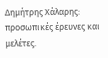Δημήτρης Χάλαρης: προσωπικές έρευνες και μελέτες.